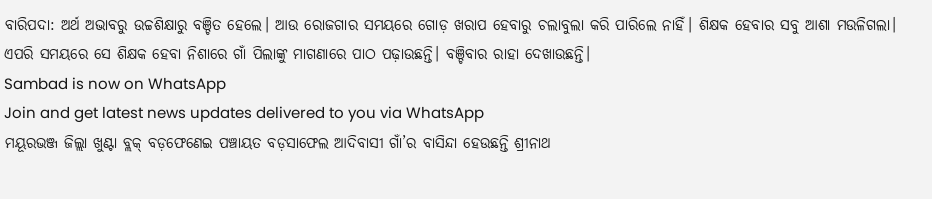ବାରିପଦା: ଅର୍ଥ ଅଭାବରୁ ଉଚ୍ଚଶିକ୍ଷାରୁ ବଞ୍ଚିତ ହେଲେ। ଆଉ ରୋଜଗାର ସମୟରେ ଗୋଡ଼ ଖରାପ ହେବାରୁ ଚଲାବୁଲା କରି ପାରିଲେ ନାହିଁ। ଶିକ୍ଷକ ହେବାର ସବୁ ଆଶା ମଉଳିଗଲା। ଏପରି ସମୟରେ ସେ ଶିକ୍ଷକ ହେବା ନିଶାରେ ଗାଁ ପିଲାଙ୍କୁ ମାଗଣାରେ ପାଠ ପଢ଼ାଉଛନ୍ତି। ବଞ୍ଚିବାର ରାହା ଦେଖାଉଛନ୍ତି।
Sambad is now on WhatsApp
Join and get latest news updates delivered to you via WhatsApp
ମୟୂରଭଞ୍ଜ ଜିଲ୍ଲା ଖୁଣ୍ଟା ବ୍ଲକ୍ ବଡ଼ଫେଣେଇ ପଞ୍ଚାୟତ ବଡ଼ସାଫେଲ ଆଦିବାସୀ ଗାଁ’ର ବାସିନ୍ଦା ହେଉଛନ୍ତି ଶ୍ରୀନାଥ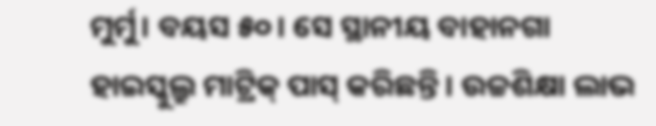ମୁର୍ମୁ। ବୟସ ୫୦। ସେ ସ୍ଥାନୀୟ ବାହାନଗା ହାଇସ୍କୁଲ୍ରୁ ମାଟ୍ରିକ୍ ପାସ୍ କରିଛନ୍ତି। ଉଚ୍ଚଶିକ୍ଷା ଲାଭ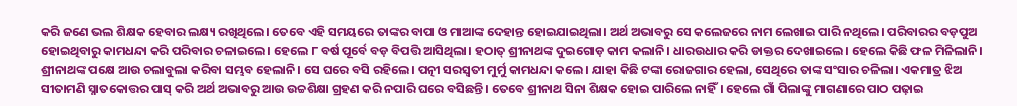କରି ଜଣେ ଭଲ ଶିକ୍ଷକ ହେବାର ଲକ୍ଷ୍ୟ ରଖିଥିଲେ। ତେବେ ଏହି ସମୟରେ ତାଙ୍କର ବାପା ଓ ମାଆଙ୍କ ଦେହାନ୍ତ ହୋଇଯାଇଥିଲା। ଅର୍ଥ ଅଭାବରୁ ସେ କଲେଜରେ ନାମ ଲେଖାଇ ପାରି ନଥିଲେ। ପରିବାରର ବଡ଼ପୁଅ ହୋଇଥିବାରୁ କାମଧନ୍ଦା କରି ପରିବାର ଚଳାଇଲେ। ହେଲେ ୮ ବର୍ଷ ପୂର୍ବେ ବଡ଼ ବିପତ୍ତି ଆସିଥିଲା। ହଠାତ୍ ଶ୍ରୀନାଥଙ୍କ ଦୁଇଗୋଡ଼ କାମ କଲାନି। ଧାରଉଧାର କରି ଡାକ୍ତର ଦେଖାଇଲେ। ହେଲେ କିଛି ଫଳ ମିଳିଲାନି। ଶ୍ରୀନାଥଙ୍କ ପକ୍ଷେ ଆଉ ଚଲାବୁଲା କରିବା ସମ୍ଭବ ହେଲାନି। ସେ ଘରେ ବସି ରହିଲେ। ପତ୍ନୀ ସରସ୍ବତୀ ମୁର୍ମୁ କାମଧନ୍ଦା କଲେ। ଯାହା କିଛି ଟଙ୍କା ରୋଜଗାର ହେଲା, ସେଥିରେ ତାଙ୍କ ସଂସାର ଚଳିଲା। ଏକମାତ୍ର ଝିଅ ସୀତାମଣି ସ୍ନାତକୋତ୍ତର ପାସ୍ କରି ଅର୍ଥ ଅଭାବରୁ ଆଉ ଉଚ୍ଚଶିକ୍ଷା ଗ୍ରହଣ କରି ନପାରି ଘରେ ବସିଛନ୍ତି। ତେବେ ଶ୍ରୀନାଥ ସିନା ଶିକ୍ଷକ ହୋଇ ପାରିଲେ ନାହିଁ। ହେଲେ ଗାଁ ପିଲାଙ୍କୁ ମାଗଣାରେ ପାଠ ପଢ଼ାଇ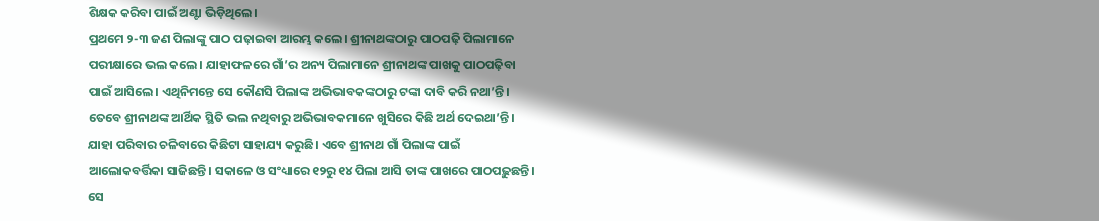ଶିକ୍ଷକ କରିବା ପାଇଁ ଅଣ୍ଟା ଭିଡ଼ିଥିଲେ।
ପ୍ରଥମେ ୨-୩ ଜଣ ପିଲାଙ୍କୁ ପାଠ ପଢ଼ାଇବା ଆରମ୍ଭ କଲେ। ଶ୍ରୀନାଥଙ୍କଠାରୁ ପାଠପଢ଼ି ପିଲାମାନେ ପରୀକ୍ଷାରେ ଭଲ କଲେ। ଯାହାଫଳରେ ଗାଁ’ର ଅନ୍ୟ ପିଲାମାନେ ଶ୍ରୀନାଥଙ୍କ ପାଖକୁ ପାଠପଢ଼ିବା ପାଇଁ ଆସିଲେ। ଏଥିନିମନ୍ତେ ସେ କୌଣସି ପିଲାଙ୍କ ଅଭିଭାବକଙ୍କଠାରୁ ଟଙ୍କା ଦାବି କରି ନଥା’ନ୍ତି। ତେବେ ଶ୍ରୀନାଥଙ୍କ ଆର୍ଥିକ ସ୍ଥିତି ଭଲ ନଥିବାରୁ ଅଭିଭାବକମାନେ ଖୁସିରେ କିଛି ଅର୍ଥ ଦେଇଥା’ନ୍ତି। ଯାହା ପରିବାର ଚଳିବାରେ କିଛିଟା ସାହାଯ୍ୟ କରୁଛି। ଏବେ ଶ୍ରୀନାଥ ଗାଁ ପିଲାଙ୍କ ପାଇଁ ଆଲୋକବର୍ତ୍ତିକା ସାଜିଛନ୍ତି। ସକାଳେ ଓ ସଂଧ୍ୟାରେ ୧୨ରୁ ୧୪ ପିଲା ଆସି ତାଙ୍କ ପାଖରେ ପାଠପଢ଼ୁଛନ୍ତି। ସେ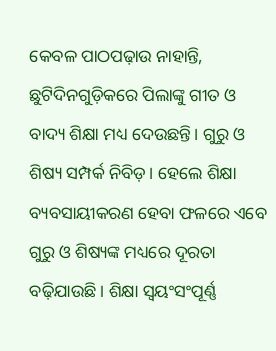କେବଳ ପାଠପଢ଼ାଉ ନାହାନ୍ତି, ଛୁଟିଦିନଗୁଡ଼ିକରେ ପିଲାଙ୍କୁ ଗୀତ ଓ ବାଦ୍ୟ ଶିକ୍ଷା ମଧ୍ୟ ଦେଉଛନ୍ତି। ଗୁରୁ ଓ ଶିଷ୍ୟ ସମ୍ପର୍କ ନିବିଡ଼। ହେଲେ ଶିକ୍ଷା ବ୍ୟବସାୟୀକରଣ ହେବା ଫଳରେ ଏବେ ଗୁରୁ ଓ ଶିଷ୍ୟଙ୍କ ମଧ୍ୟରେ ଦୂରତା ବଢ଼ିଯାଉଛି। ଶିକ୍ଷା ସ୍ବୟଂସଂପୂର୍ଣ୍ଣ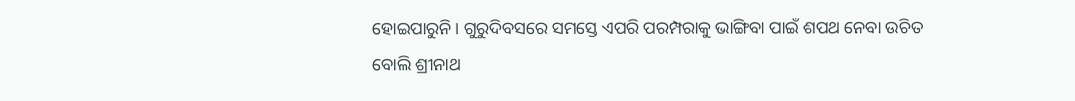ହୋଇପାରୁନି। ଗୁରୁଦିବସରେ ସମସ୍ତେ ଏପରି ପରମ୍ପରାକୁ ଭାଙ୍ଗିବା ପାଇଁ ଶପଥ ନେବା ଉଚିତ ବୋଲି ଶ୍ରୀନାଥ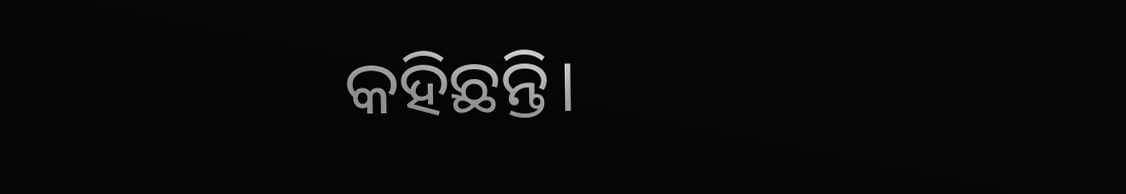କହିଛନ୍ତି।